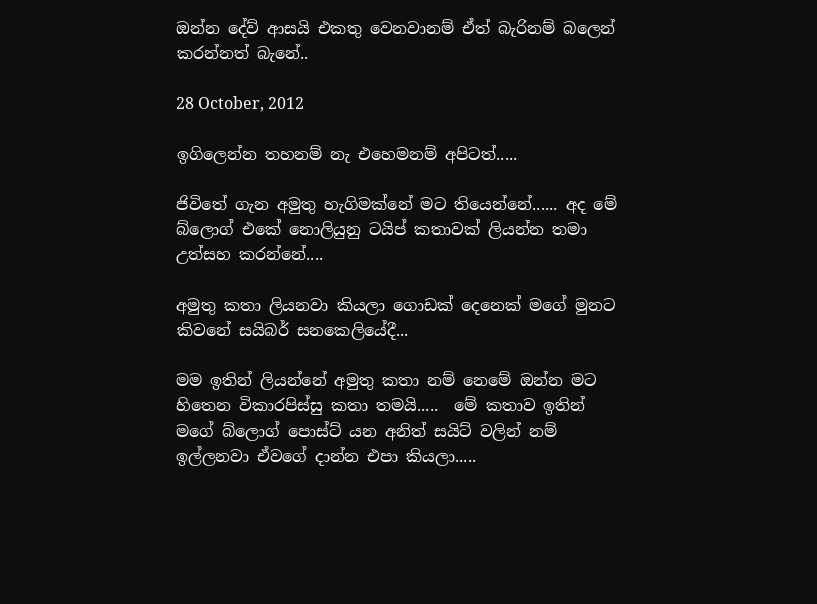ඔන්න දේව් ආසයි එකතු වෙනවානම් ඒත් බැරිනම් බලෙන් කරන්නත් බැනේ..

28 October, 2012

ඉගිලෙන්න තහනම් නැ එහෙමනම් අපිටත්.....

ජිවිතේ ගැන අමුතු හැගිමක්නේ මට තියෙන්නේ...... අද මේ බ්ලොග් එකේ නොලියුනු ටයිප් කතාවක් ලියන්න තමා උත්සහ කරන්නේ....

අමුතු කතා ලියනවා කියලා ගොඩක් දෙනෙක් මගේ මුනට කිවනේ සයිබර් සනකෙලියේදී...

මම ඉතින් ලියන්නේ අමුතු කතා නම් නෙමේ ඔන්න මට හිතෙන විකාරපිස්සු කතා තමයි.....  මේ කතාව ඉතින්  මගේ බ්ලොග් පොස්ට් යන අනිත් සයිට් වලින් නම් ඉල්ලනවා ඒවගේ දාන්න එපා කියලා.....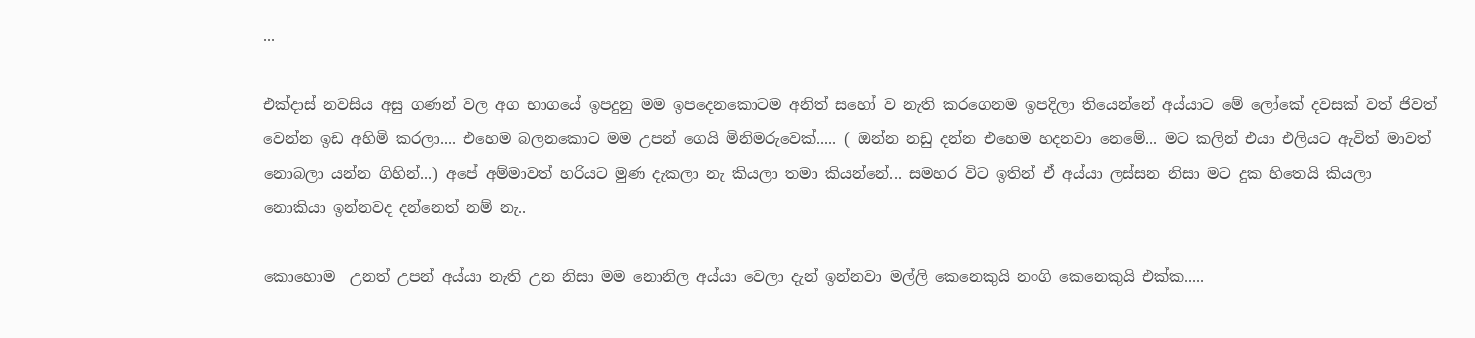...

එක්දාස් නවසිය අසු ගණන් වල අග භාගයේ ඉපදුනු මම ඉපදෙනකොටම අනිත් සහෝ ව නැති කරගෙනම ඉපදිලා තියෙන්නේ අය්යාට මේ ලෝකේ දවසක් වත් ජිවත් වෙන්න ඉඩ අහිමි කරලා.... එහෙම බලනකොට මම උපන් ගෙයි මිනිමරුවෙක්..... ( ඔන්න නඩු දන්න එහෙම හදනවා නෙමේ... මට කලින් එයා එලියට ඇවිත් මාවත් නොබලා යන්න ගිහින්...) අපේ අම්මාවත් හරියට මුණ දැකලා නැ කියලා තමා කියන්නේ... සමහර විට ඉතින් ඒ අය්යා ලස්සන නිසා මට දුක හිතෙයි කියලා නොකියා ඉන්නවද දන්නෙත් නම් නැ..

කොහොම  උනත් උපන් අය්යා නැති උන නිසා මම නොනිල අය්යා වෙලා දැන් ඉන්නවා මල්ලි කෙනෙකුයි නංගි කෙනෙකුයි එක්ක.....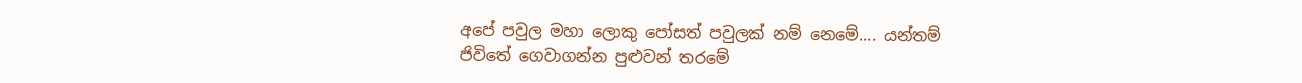අපේ පවුල මහා ලොකු පෝසත් පවුලක් නම් නෙමේ.... යන්තම් ජිවිතේ ගෙවාගන්න පුළුවන් තරමේ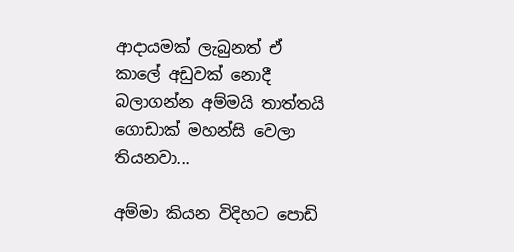ආදායමක් ලැබුනත් ඒ කාලේ අඩුවක් නොදී බලාගන්න අම්මයි තාත්තයි ගොඩාක් මහන්සි වෙලා තියනවා...

අම්මා කියන විදිහට පොඩි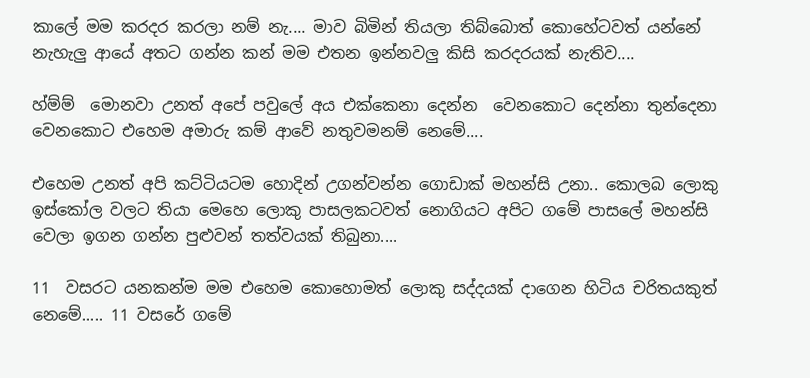කාලේ මම කරදර කරලා නම් නැ.... මාව බිමින් තියලා තිබ්බොත් කොහේටවත් යන්නේ නැහැලු ආයේ අතට ගන්න කන් මම එතන ඉන්නවලු කිසි කරදරයක් නැතිව....

හ්ම්ම්  මොනවා උනත් අපේ පවුලේ අය එක්කෙනා දෙන්න  වෙනකොට දෙන්නා තුන්දෙනා වෙනකොට එහෙම අමාරු කම් ආවේ නතුවමනම් නෙමේ....

එහෙම උනත් අපි කට්ටියටම හොදින් උගන්වන්න ගොඩාක් මහන්සි උනා.. කොලබ ලොකු ඉස්කෝල වලට තියා මෙහෙ ලොකු පාසලකටවත් නොගියට අපිට ගමේ පාසලේ මහන්සි වෙලා ඉගන ගන්න පුළුවන් තත්වයක් තිබුනා....

11  වසරට යනකන්ම මම එහෙම කොහොමත් ලොකු සද්දයක් දාගෙන හිටිය චරිතයකුත් නෙමේ..... 11 වසරේ ගමේ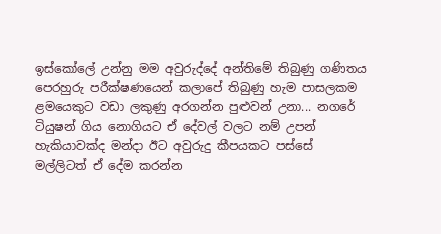ඉස්කෝලේ උන්නු මම අවුරුද්දේ අන්තිමේ තිබුණු ගණිතය පෙරහුරු පරීක්ෂණයෙන් කලාපේ තිබුණු හැම පාසලකම ළමයෙකුට වඩා ලකුණු අරගන්න පුළුවන් උනා... නගරේ ටියුෂන් ගිය නොගියට ඒ දේවල් වලට නම් උපන් හැකියාවක්ද මන්දා ඊට අවුරුදු කීපයකට පස්සේ මල්ලිටත් ඒ දේම කරන්න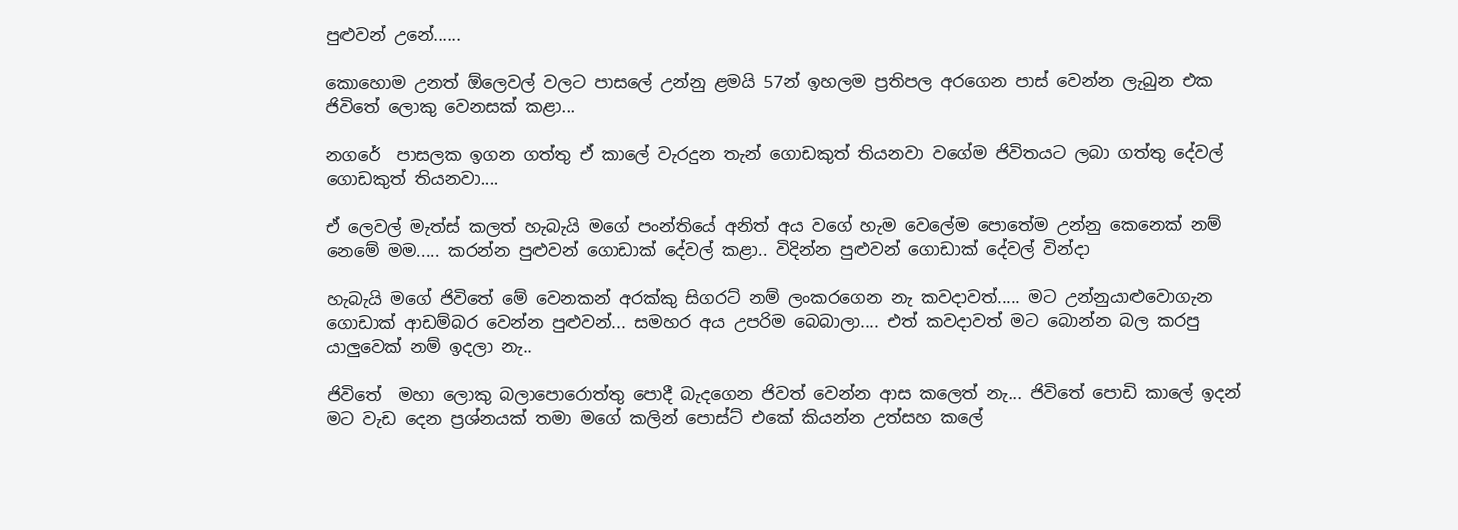පුළුවන් උනේ......

කොහොම උනත් ඕලෙවල් වලට පාසලේ උන්නු ළමයි 57න් ඉහලම ප්‍රතිපල අරගෙන පාස් වෙන්න ලැබුන එක ජිවිතේ ලොකු වෙනසක් කළා...

නගරේ  පාසලක ඉගන ගත්තු ඒ කාලේ වැරදුන තැන් ගොඩකුත් තියනවා වගේම ජිවිතයට ලබා ගත්තු දේවල් ගොඩකුත් තියනවා....

ඒ ලෙවල් මැත්ස් කලත් හැබැයි මගේ පංන්තියේ අනිත් අය වගේ හැම වෙලේම පොතේම උන්නු කෙනෙක් නම් නෙමේ මම..... කරන්න පුළුවන් ගොඩාක් දේවල් කළා.. විදින්න පුළුවන් ගොඩාක් දේවල් වින්දා

හැබැයි මගේ ජිවිතේ මේ වෙනකන් අරක්කු සිගරට් නම් ලංකරගෙන නැ කවදාවත්..... මට උන්නුයාළුවොගැන ගොඩාක් ආඩම්බර වෙන්න පුළුවන්... සමහර අය උපරිම බෙබාලා.... එත් කවදාවත් මට බොන්න බල කරපු යාලුවෙක් නම් ඉදලා නැ..

ජිවිතේ  මහා ලොකු බලාපොරොත්තු පොදී බැදගෙන ජිවත් වෙන්න ආස කලෙත් නැ... ජිවිතේ පොඩි කාලේ ඉදන් මට වැඩ දෙන ප්‍රශ්නයක් තමා මගේ කලින් පොස්ට් එකේ කියන්න උත්සහ කලේ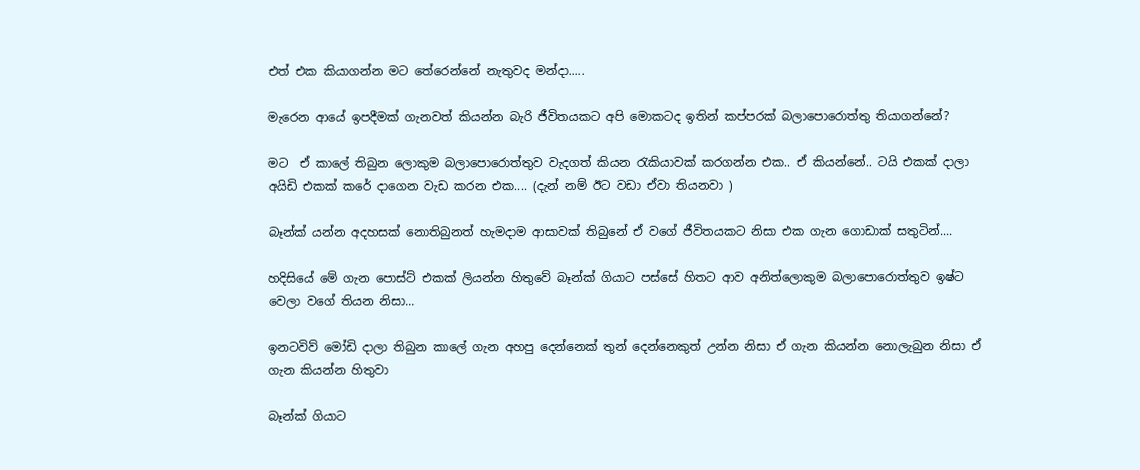එත් එක කියාගන්න මට තේරෙන්නේ නැතුවද මන්දා.....

මැරෙන ආයේ ඉපදීමක් ගැනවත් කියන්න බැරි ජීවිතයකට අපි මොකටද ඉතින් කප්පරක් බලාපොරොත්තු තියාගන්නේ?

මට  ඒ කාලේ තිබුන ලොකුම බලාපොරොත්තුව වැදගත් කියන රැකියාවක් කරගන්න එක.. ඒ කියන්නේ.. ටයි එකක් දාලා අයිඩි එකක් කරේ දාගෙන වැඩ කරන එක.... (දැන් නම් ඊට වඩා ඒවා තියනවා )

බෑන්ක් යන්න අදහසක් නොතිබුනත් හැමදාම ආසාවක් තිබුනේ ඒ වගේ ජීවිතයකට නිසා එක ගැන ගොඩාක් සතුටින්....

හදිසියේ මේ ගැන පොස්ට් එකක් ලියන්න හිතුවේ බෑන්ක් ගියාට පස්සේ හිතට ආව අනිත්ලොකුම බලාපොරොත්තුව ඉෂ්ට වෙලා වගේ තියන නිසා...

ඉනටවිව් මෝඩි දාලා තිබුන කාලේ ගැන අහපු දෙන්නෙක් තුන් දෙන්නෙකුත් උන්න නිසා ඒ ගැන කියන්න නොලැබුන නිසා ඒ ගැන කියන්න හිතුවා

බෑන්ක් ගියාට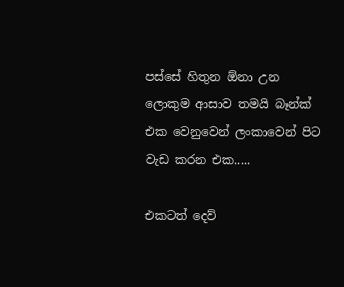පස්සේ හිතුන ඕනා උන ලොකුම ආසාව තමයි බෑන්ක් එක වෙනුවෙන් ලංකාවෙන් පිට වැඩ කරන එක.....

එකටත් දෙව්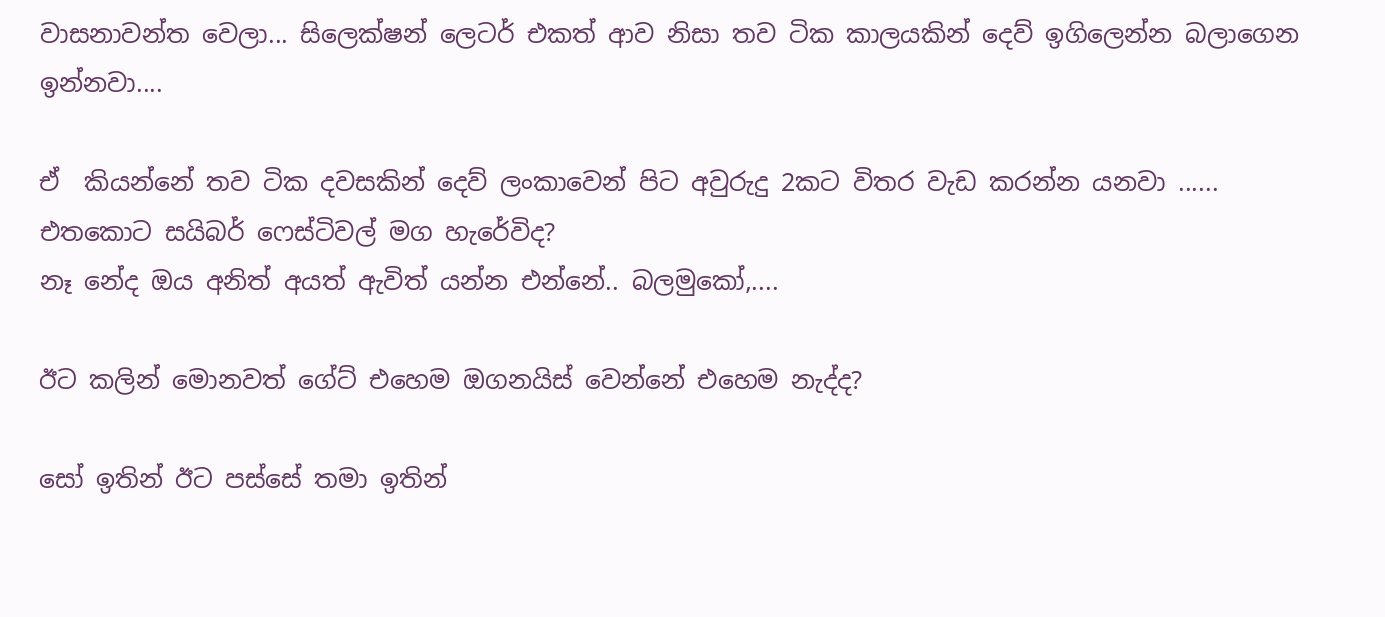වාසනාවන්ත වෙලා... සිලෙක්ෂන් ලෙටර් එකත් ආව නිසා තව ටික කාලයකින් දෙව් ඉගිලෙන්න බලාගෙන ඉන්නවා....

ඒ  කියන්නේ තව ටික දවසකින් දෙව් ලංකාවෙන් පිට අවුරුදු 2කට විතර වැඩ කරන්න යනවා ...... එතකොට සයිබර් ෆෙස්ටිවල් මග හැරේවිද?
නෑ නේද ඔය අනිත් අයත් ඇවිත් යන්න එන්නේ.. බලමුකෝ,....

ඊට කලින් මොනවත් ගේට් එහෙම ඔගනයිස් වෙන්නේ එහෙම නැද්ද?

සෝ ඉතින් ඊට පස්සේ තමා ඉතින්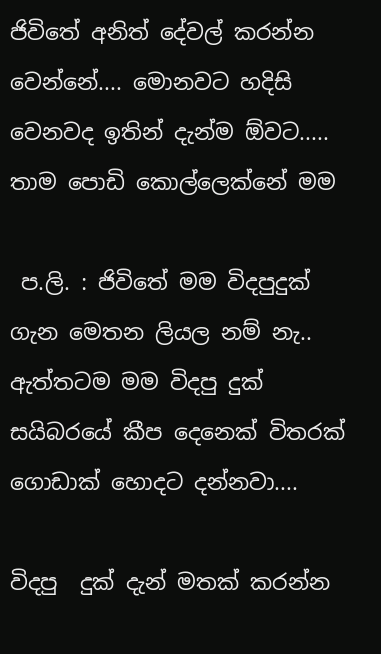ජිවිතේ අනිත් දේවල් කරන්න වෙන්නේ.... මොනවට හදිසි වෙනවද ඉතින් දැන්ම ඕවට..... තාම පොඩි කොල්ලෙක්නේ මම

 ප.ලි. : ජිවිතේ මම විදපුදුක් ගැන මෙතන ලියල නම් නැ.. ඇත්තටම මම විදපු දුක් සයිබරයේ කීප දෙනෙක් විතරක් ගොඩාක් හොදට දන්නවා....

විදපු  දුක් දැන් මතක් කරන්න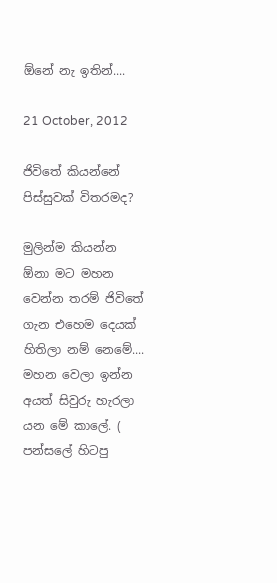ඕනේ නැ ඉතින්....

21 October, 2012

ජිවිතේ කියන්නේ පිස්සුවක් විතරමද?

මුලින්ම කියන්න ඕනා මට මහන වෙන්න තරම් ජිවිතේ ගැන එහෙම දෙයක් හිතිලා නම් නෙමේ.... මහන වෙලා ඉන්න අයත් සිවුරු හැරලා යන මේ කාලේ. ( පන්සලේ හිටපු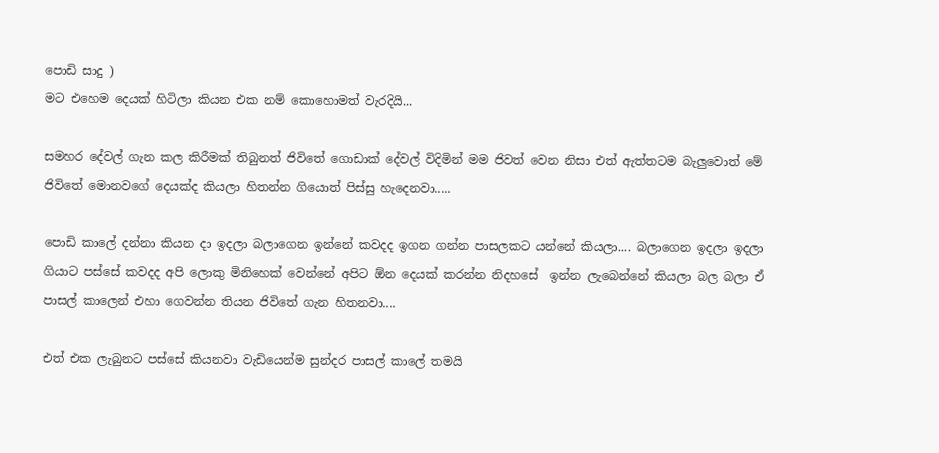පොඩි සාදු )
මට එහෙම දෙයක් හිටිලා කියන එක නම් කොහොමත් වැරදියි...

සමහර දේවල් ගැන කල කිරීමක් තිබුනත් ජිවිතේ ගොඩාක් දේවල් විදිමින් මම ජිවත් වෙන නිසා එත් ඇත්තටම බැලුවොත් මේ ජිවිතේ මොනවගේ දෙයක්ද කියලා හිතන්න ගියොත් පිස්සු හැදෙනවා.....

පොඩි කාලේ දන්නා කියන දා ඉදලා බලාගෙන ඉන්නේ කවදද ඉගන ගන්න පාසලකට යන්නේ කියලා.... බලාගෙන ඉදලා ඉදලා ගියාට පස්සේ කවදද අපි ලොකු මිනිහෙක් වෙන්නේ අපිට ඕන දෙයක් කරන්න නිදහසේ  ඉන්න ලැබෙන්නේ කියලා බල බලා ඒ පාසල් කාලෙන් එහා ගෙවන්න තියන ජිවිතේ ගැන හිතනවා....

එත් එක ලැබුනට පස්සේ කියනවා වැඩියෙන්ම සුන්දර පාසල් කාලේ තමයි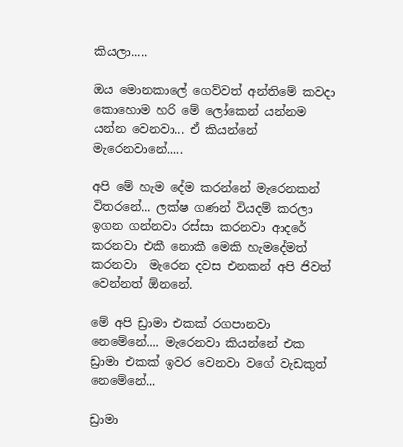කියලා.....

ඔය මොනකාලේ ගෙව්වත් අන්තිමේ කවදා කොහොම හරි මේ ලෝකෙන් යන්නම යන්න වෙනවා... ඒ කියන්නේ මැරෙනවානේ.....

අපි මේ හැම දේම කරන්නේ මැරෙනකන් විතරනේ... ලක්ෂ ගණන් වියදම් කරලා ඉගන ගන්නවා රස්සා කරනවා ආදරේ කරනවා එකී නොකී මෙකි හැමදේමත් කරනවා  මැරෙන දවස එනකන් අපි ජිවත් වෙන්නත් ඕනනේ.

මේ අපි ඩ්‍රාමා එකක් රගපානවා නෙමේනේ.... මැරෙනවා කියන්නේ එක ඩ්‍රාමා එකක් ඉවර වෙනවා වගේ වැඩකුත් නෙමේනේ...

ඩ්‍රාමා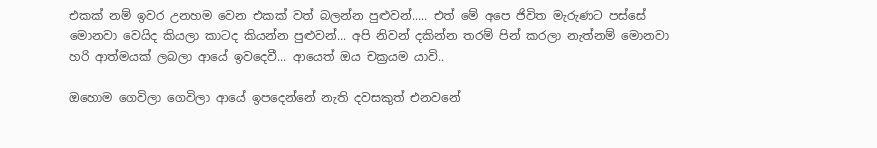එකක් නම් ඉවර උනහම වෙන එකක් වත් බලන්න පුළුවන්..... එත් මේ අපෙ ජිවිත මැරුණට පස්සේ මොනවා වෙයිද කියලා කාටද කියන්න පුළුවන්... අපි නිවන් දකින්න තරම් පින් කරලා නැත්නම් මොනවා හරි ආත්මයක් ලබලා ආයේ ඉවදෙවී... ආයෙත් ඔය චක්‍රයම යාවි..

ඔහොම ගෙවිලා ගෙවිලා ආයේ ඉපදෙන්නේ නැති දවසකුත් එනවනේ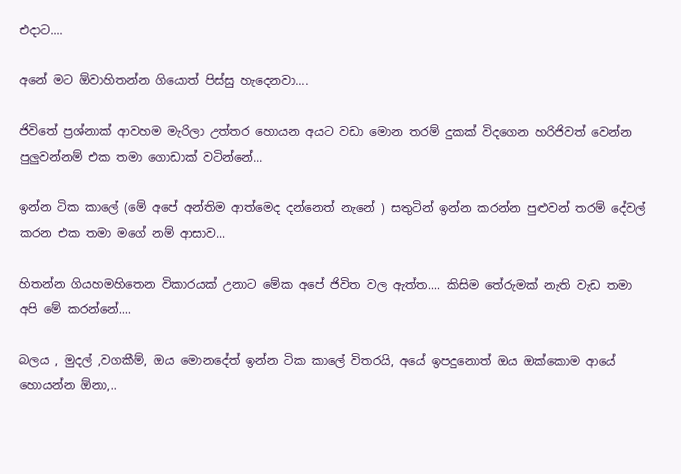එදාට....

අනේ මට ඕවාහිතන්න ගියොත් පිස්සු හැදෙනවා....

ජිවිතේ ප්‍රශ්නාක් ආවහම මැරිලා උත්තර හොයන අයට වඩා මොන තරම් දුකක් විදගෙන හරිජිවත් වෙන්න පුලුවන්නම් එක තමා ගොඩාක් වටින්නේ...

ඉන්න ටික කාලේ (මේ අපේ අන්තිම ආත්මෙද දන්නෙත් නැනේ ) සතුටින් ඉන්න කරන්න පුළුවන් තරම් දේවල් කරන එක තමා මගේ නම් ආසාව...

හිතන්න ගියහමහිතෙන විකාරයක් උනාට මේක අපේ ජිවිත වල ඇත්ත.... කිසිම තේරුමක් නැති වැඩ තමා අපි මේ කරන්නේ....

බලය , මුදල් ,වගකීම්, ඔය මොනදේත් ඉන්න ටික කාලේ විතරයි, අයේ ඉපදුනොත් ඔය ඔක්කොම ආයේ හොයන්න ඕනා,..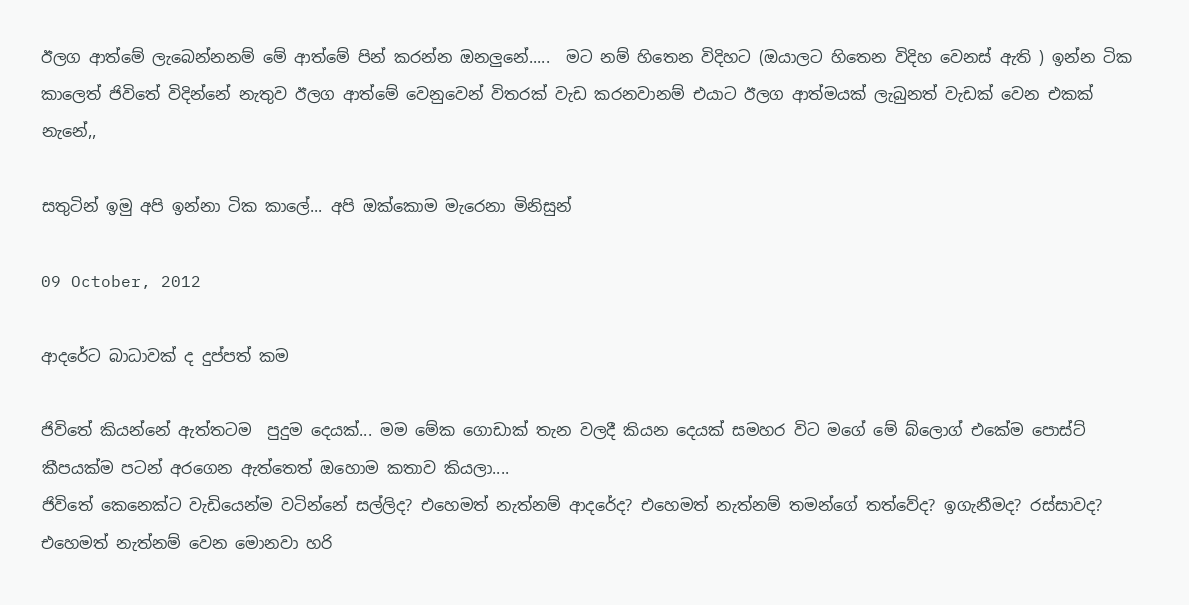ඊලග ආත්මේ ලැබෙන්නනම් මේ ආත්මේ පින් කරන්න ඔනලුනේ.....  මට නම් හිතෙන විදිහට (ඔයාලට හිතෙන විදිහ වෙනස් ඇති ) ඉන්න ටික කාලෙත් ජිවිතේ විදින්නේ නැතුව ඊලග ආත්මේ වෙනුවෙන් විතරක් වැඩ කරනවානම් එයාට ඊලග ආත්මයක් ලැබුනත් වැඩක් වෙන එකක් නැනේ,,

සතුටින් ඉමු අපි ඉන්නා ටික කාලේ... අපි ඔක්කොම මැරෙනා මිනිසුන්

09 October, 2012

ආදරේට බාධාවක් ද දුප්පත් කම

ජිවිතේ කියන්නේ ඇත්තටම  පුදුම දෙයක්... මම මේක ගොඩාක් තැන වලදී කියන දෙයක් සමහර විට මගේ මේ බ්ලොග් එකේම පොස්ට් කීපයක්ම පටන් අරගෙන ඇත්තෙත් ඔහොම කතාව කියලා....
ජිවිතේ කෙනෙක්ට වැඩියෙන්ම වටින්නේ සල්ලිද? එහෙමත් නැත්නම් ආදරේද? එහෙමත් නැත්නම් තමන්ගේ තත්වේද? ඉගැනීමද? රස්සාවද? එහෙමත් නැත්නම් වෙන මොනවා හරි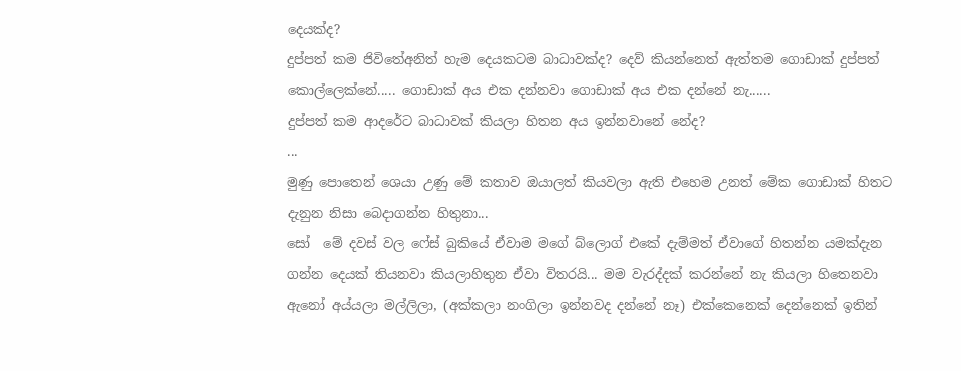දෙයක්ද?
දුප්පත් කම ජිවිතේඅනිත් හැම දෙයකටම බාධාවක්ද? දෙව් කියන්නෙත් ඇත්තම ගොඩාක් දුප්පත් කොල්ලෙක්නේ..... ගොඩාක් අය එක දන්නවා ගොඩාක් අය එක දන්නේ නැ......
දුප්පත් කම ආදරේට බාධාවක් කියලා හිතන අය ඉන්නවානේ නේද?
...
මුණු පොතෙන් ශෙයා උණු මේ කතාව ඔයාලත් කියවලා ඇති එහෙම උනත් මේක ගොඩාක් හිතට දැනුන නිසා බෙදාගන්න හිතුනා...
සෝ  මේ දවස් වල ෆේස් බුකියේ ඒවාම මගේ බ්ලොග් එකේ දැම්මත් ඒවාගේ හිතන්න යමක්දැන ගන්න දෙයක් තියනවා කියලාහිතුන ඒවා විතරයි... මම වැරද්දක් කරන්නේ නැ කියලා හිතෙනවා  ඇනෝ අය්යලා මල්ලිලා, (අක්කලා නංගිලා ඉන්නවද දන්නේ නෑ) එක්කෙනෙක් දෙන්නෙක් ඉතින්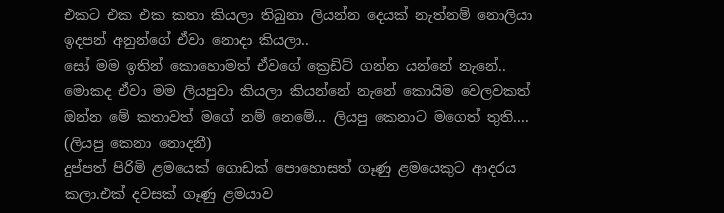එකට එක එක කතා කියලා තිබුනා ලියන්න දෙයක් නැත්නම් නොලියා ඉදපන් අනුන්ගේ ඒවා නොදා කියලා..
සෝ මම ඉතින් කොහොමත් ඒවගේ ක්‍රෙඩිට් ගන්න යන්නේ නැනේ.. මොකද ඒවා මම ලියපුවා කියලා කියන්නේ නැනේ කොයිම වෙලවකත්
ඔන්න මේ කතාවත් මගේ නම් නෙමේ... ලියපු කෙනාට මගෙත් තුති.... (ලියපු කෙනා නොදනී)
දුප්පත් පිරිමි ළමයෙක් ගොඩක් පොහොසත් ගෑණු ළමයෙකුට ආදරය කලා.එක් දවසක් ගෑණු ළමයාව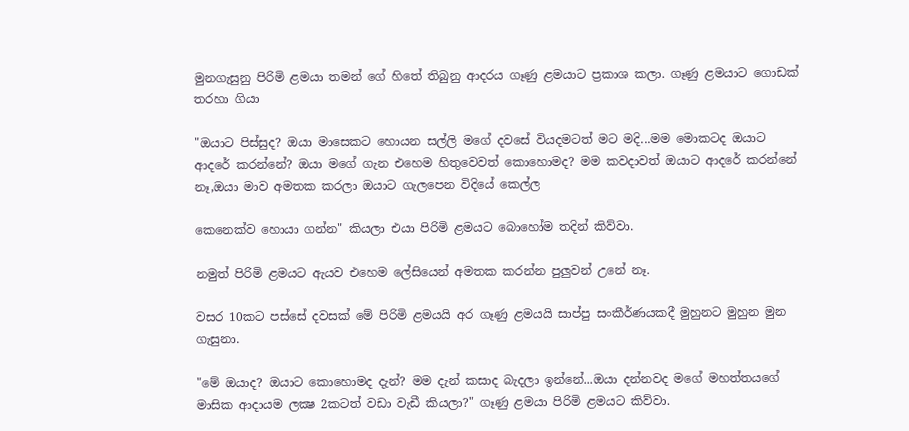මුනගැසුනු පිරිමි ළමයා තමන් ගේ හිතේ තිබුනු ආදරය ගෑණු ළමයාට ප්‍රකාශ කලා. ගෑණු ළමයාට ගොඩක් තරහා ගියා

"ඔයාට පිස්සුද? ඔයා මාසෙකට හොයන සල්ලි මගේ දවසේ වියදමටත් මට මදි...මම මොකටද ඔයාට ආදරේ කරන්නේ? ඔයා මගේ ගැන එහෙම හිතුවෙවත් කොහොමද? මම කවදාවත් ඔයාට ආදරේ කරන්නේ නෑ,ඔයා මාව අමතක කරලා ඔයාට ගැලපෙන විදියේ කෙල්ල

කෙනෙක්ව හොයා ගන්න" කියලා එයා පිරිමි ළමයට බොහෝම තදින් කිව්වා.

නමුත් පිරිමි ළමයට ඇයව එහෙම ලේසියෙන් අමතක කරන්න පුලුවන් උනේ නෑ.

වසර 10කට පස්සේ දවසක් මේ පිරිමි ළමයයි අර ගෑණු ළමයයි සාප්පු සංකීර්ණයකදී මුහුනට මුහුන මුන ගැසුනා.

"මේ ඔයාද? ඔයාට කොහොමද දැන්? මම දැන් කසාද බැදලා ඉන්නේ...ඔයා දන්නවද මගේ මහත්තයගේ මාසික ආදායම ලක්‍ෂ 2කටත් වඩා වැඩී කියලා?" ගෑණු ළමයා පිරිමි ළමයට කිව්වා.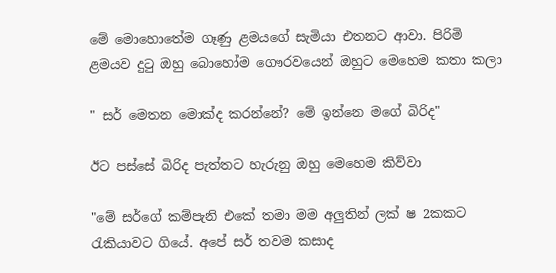මේ මොහොතේම ගෑණු ළමයගේ සැමියා එතනට ආවා. පිරිමි ළමයව දුටු ඔහු බොහෝම ගෞරවයෙන් ඔහුට මෙහෙම කතා කලා

" සර් මෙතන මොක්ද කරන්නේ? මේ ඉන්නෙ මගේ බිරිද"

ඊට පස්සේ බිරිද පැත්තට හැරුනු ඔහු මෙහෙම කිව්වා

"මේ සර්ගේ කම්පැනි එකේ තමා මම අලුතින් ලක් ෂ 2කකට රැකියාවට ගියේ. අපේ සර් තවම කසාද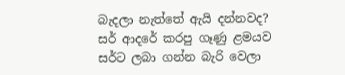බැදලා නැත්තේ ඇයි දන්නවද?
සර් ආදරේ කරපු ගෑණු ළමයව සර්ට ලබා ගන්න බැරි වෙලා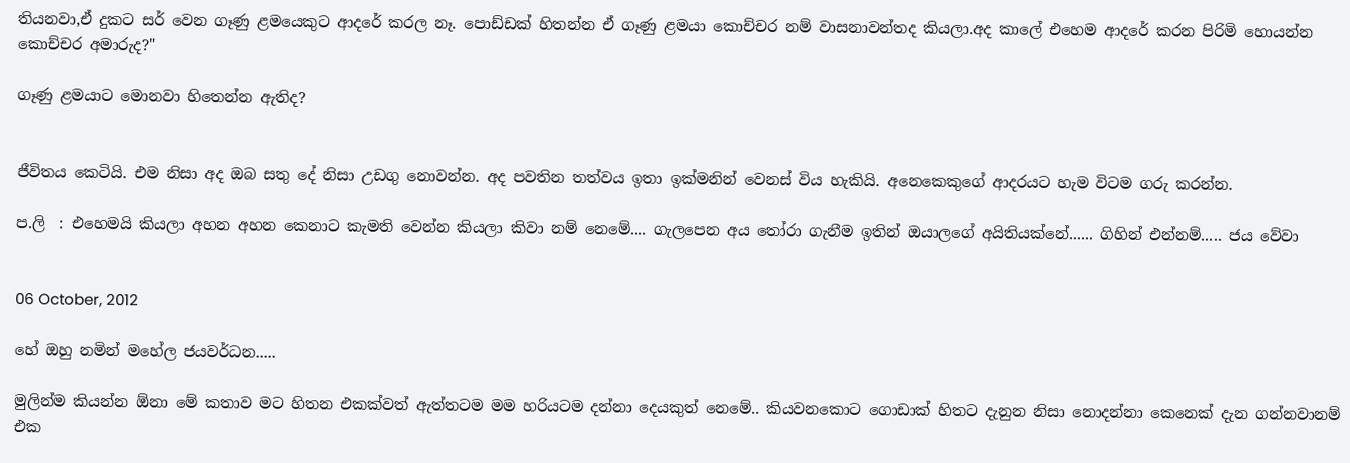තියනවා,ඒ දුකට සර් වෙන ගෑණු ළමයෙකුට ආදරේ කරල නෑ. පොඩ්ඩක් හිතන්න ඒ ගෑණු ළමයා කොච්චර නම් වාසනාවන්තද කියලා.අද කාලේ එහෙම ආදරේ කරන පිරිමි හොයන්න කොච්චර අමාරුද?"

ගෑණු ළමයාට මොනවා හිතෙන්න ඇතිද?


ජීවිතය කෙටියි. එම නිසා අද ඔබ සතු දේ නිසා උඩගු නොවන්න. අද පවතින තත්වය ඉතා ඉක්මනින් වෙනස් විය හැකියි. අනෙකෙකුගේ ආදරයට හැම විටම ගරු කරන්න.

ප.ලි  : එහෙමයි කියලා අහන අහන කෙනාට කැමති වෙන්න කියලා කිවා නම් නෙමේ.... ගැලපෙන අය තෝරා ගැනීම ඉතින් ඔයාලගේ අයිතියක්නේ...... ගිහින් එන්නම්..... ජය වේවා


06 October, 2012

හේ ඔහු නමින් මහේල ජයවර්ධන.....

මුලින්ම කියන්න ඕනා මේ කතාව මට හිතන එකක්වත් ඇත්තටම මම හරියටම දන්නා දෙයකුත් නෙමේ.. කියවනකොට ගොඩාක් හිතට දැනුන නිසා නොදන්නා කෙනෙක් දැන ගන්නවානම් එක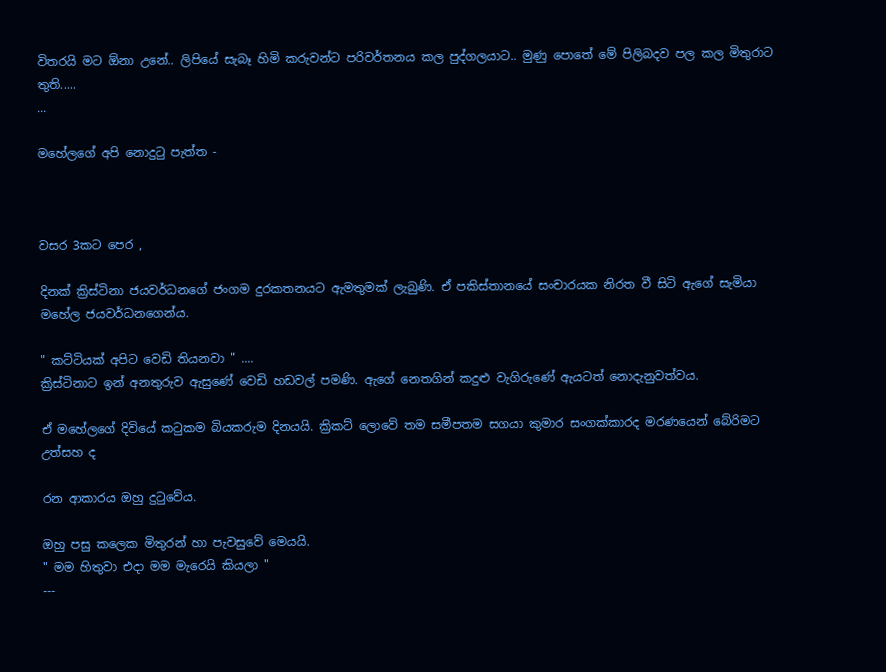විතරයි මට ඕනා උනේ.. ලිපියේ සැබෑ හිමි කරුවන්ට පරිවර්තනය කල පුද්ගලයාට.. මුණු පොතේ මේ පිලිබදව පල කල මිතුරාට තුති.....
...

මහේලගේ අපි නොදුටු පැත්ත -



වසර 3කට පෙර ,

දිනක් ක්‍රිස්ටිනා ජයවර්ධනගේ ජංගම දුරකතනයට ඇමතුමක් ලැබුණි. ඒ පකිස්තානයේ සංචාරයක නිරත වී සිටි ඇගේ සැමියා මහේල ජයවර්ධනගෙන්ය.

" කට්ටියක් අපිට වෙඩි තියනවා " ....
ක්‍රිස්ටිනාට ඉන් අනතුරුව ඇසුණේ වෙඩි හඩවල් පමණි. ඇගේ නෙතගින් කදුළු වැගිරුණේ ඇයටත් නොදැනුවත්වය.

ඒ මහේලගේ දිවියේ කටුකම බියකරුම දිනයයි. ක්‍රිකට් ලොවේ තම සමීපතම සගයා කුමාර සංගක්කාරද මරණයෙන් බේරිමට උත්සහ ද

රන ආකාරය ඔහු දුටුවේය.

ඔහු පසු කලෙක මිතුරන් හා පැවසුවේ මෙයයි.
" මම හිතුවා එදා මම මැරෙයි කියලා "
---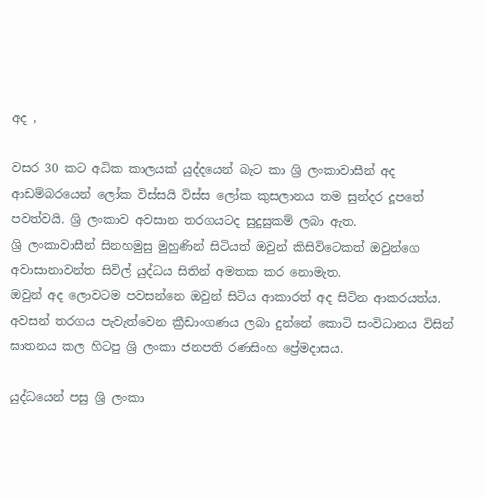අද ,

වසර 30 කට අධික කාලයක් යුද්දයෙන් බැට කා ශ්‍රි ලංකාවාසීන් අද ආඩම්බරයෙන් ලෝක විස්සයි විස්ස ලෝක කුසලානය තම සුන්දර දූපතේ පවත්වයි. ශ්‍රි ලංකාව අවසාන තරගයටද සුදුසුකම් ලබා ඇත.
ශ්‍රි ලංකාවාසීන් සිනහමුසු මුහුණින් සිටියත් ඔවුන් කිසිවිටෙකත් ඔවුන්ගෙ අවාසානාවන්ත සිවිල් යුද්ධය සිතින් අමතක කර නොමැත.
ඔවුන් අද ලොවටම පවසන්නෙ ඔවුන් සිටිය ආකාරත් අද සිටින ආකරයත්ය.
අවසන් තරගය පැවැත්වෙන ක්‍රීඩාංගණය ලබා දුන්නේ කොටි සංවිධානය විසින් ඝාතනය කල හිටපු ශ්‍රි ලංකා ජනපති රණසිංහ ප්‍රේමදාසය.

යුද්ධයෙන් පසු ශ්‍රි ලංකා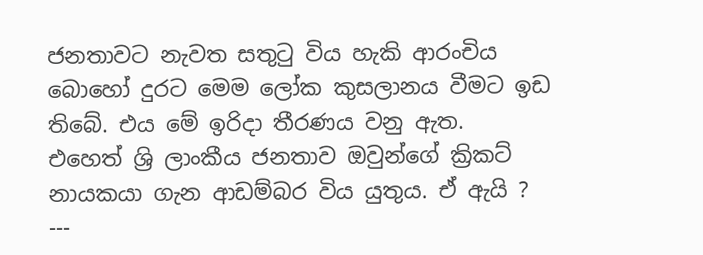ජනතාවට නැවත සතුටු විය හැකි ආරංචිය බොහෝ දුරට මෙම ලෝක කුසලානය වීමට ඉඩ තිබේ. එය මේ ඉරිදා තීරණය වනු ඇත.
එහෙත් ශ්‍රි ලාංකීය ජනතාව ඔවුන්ගේ ක්‍රිකට් නායකයා ගැන ආඩම්බර විය යුතුය. ඒ ඇයි ?
---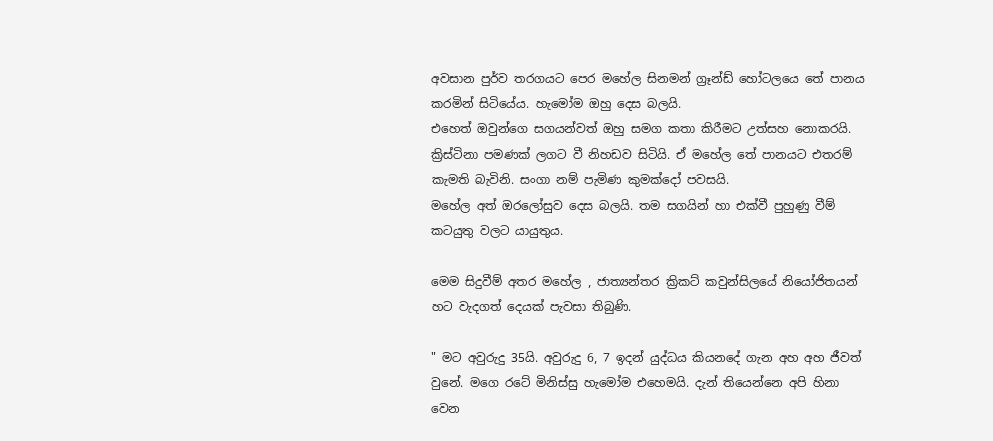අවසාන පුර්ව තරගයට පෙර මහේල සිනමන් ග්‍රෑන්ඩ් හෝටලයෙ තේ පානය කරමින් සිටියේය. හැමෝම ඔහු දෙස බලයි.
එහෙත් ඔවුන්ගෙ සගයන්වත් ඔහු සමග කතා කිරීමට උත්සහ නොකරයි.
ක්‍රිස්ටිනා පමණක් ලගට වී නිහඩව සිටියි. ඒ මහේල තේ පානයට එතරම් කැමති බැවිනි. සංගා නම් පැමිණ කුමක්දෝ පවසයි.
මහේල අත් ඔරලෝසුව දෙස බලයි. තම සගයින් හා එක්වී පුහුණු වීම්
කටයුතු වලට යායුතුය.

මෙම සිදුවීම් අතර මහේල , ජාත්‍යන්තර ක්‍රිකට් කවුන්සිලයේ නියෝජිතයන් හට වැදගත් දෙයක් පැවසා තිබුණි.

" මට අවුරුදු 35යි. අවුරුදු 6, 7 ඉදන් යුද්ධය කියනදේ ගැන අහ අහ ජීවත් වුනේ. මගෙ රටේ මිනිස්සු හැමෝම එහෙමයි. දැන් තියෙන්නෙ අපි හිනා වෙන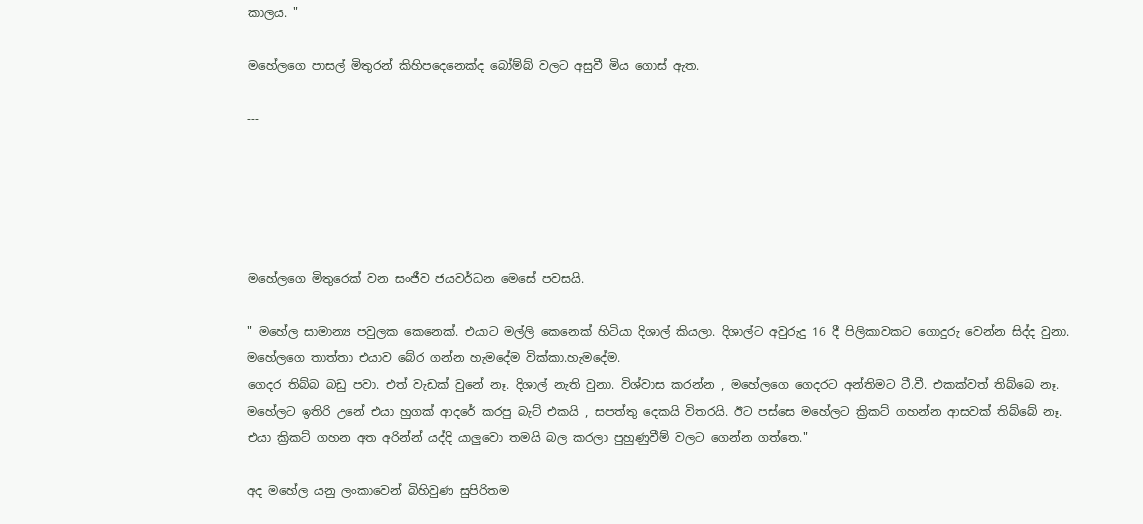කාලය. "

මහේලගෙ පාසල් මිතුරන් කිහිපදෙනෙක්ද බෝම්බ් වලට අසුවී මිය ගොස් ඇත.

---





මහේලගෙ මිතුරෙක් වන සංජීව ජයවර්ධන මෙසේ පවසයි.

" මහේල සාමාන්‍ය පවුලක කෙනෙක්. එයාට මල්ලි කෙනෙක් හිටියා දිශාල් කියලා. දිශාල්ට අවුරුදු 16 දී පිලිකාවකට ගොදුරු වෙන්න සිද්ද වුනා.
මහේලගෙ තාත්තා එයාව බේර ගන්න හැමදේම වික්කා.හැමදේම.
ගෙදර තිබ්බ බඩු පවා. එත් වැඩක් වුනේ නෑ. දිශාල් නැති වුනා. විශ්වාස කරන්න , මහේලගෙ ගෙදරට අන්තිමට ටී.වී. එකක්වත් තිබ්බෙ නෑ.
මහේලට ඉතිරි උනේ එයා හුගක් ආදරේ කරපු බැට් එකයි , සපත්තු දෙකයි විතරයි. ඊට පස්සෙ මහේලට ක්‍රිකට් ගහන්න ආසවක් තිබ්බේ නෑ.
එයා ක්‍රිකට් ගහන අත අරින්න් යද්දි යාලුවො තමයි බල කරලා පුහුණුවීම් වලට ගෙන්න ගත්තෙ."

අද මහේල යනු ලංකාවෙන් බිහිවුණ සුපිරිතම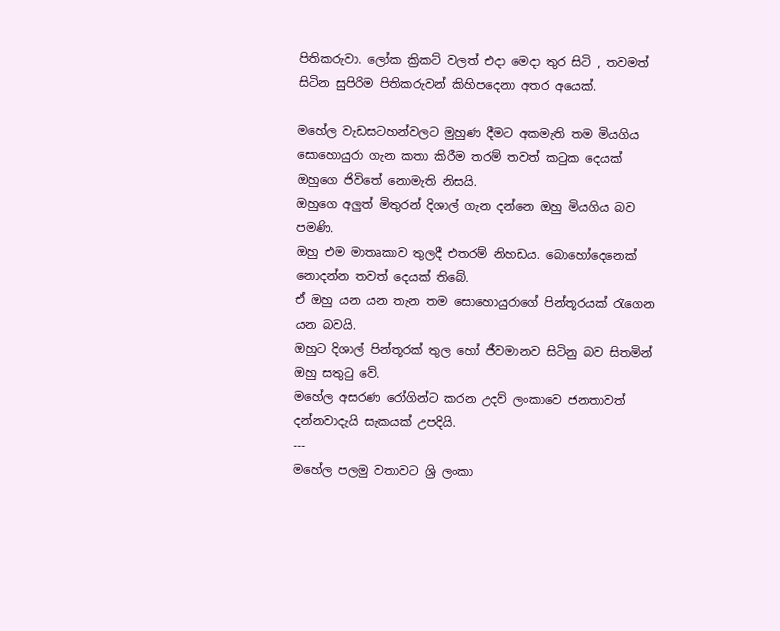පිතිකරුවා. ලෝක ක්‍රිකට් වලත් එදා මෙදා තුර සිටි , තවමත් සිටින සුපිරිම පිතිකරුවන් කිහිපදෙනා අතර අයෙක්.

මහේල වැඩසටහන්වලට මුහුණ දීමට අකමැති තම මියගිය සොහොයුරා ගැන කතා කිරීම තරම් තවත් කටුක දෙයක් ඔහුගෙ ජිවිතේ නොමැති නිසයි.
ඔහුගෙ අලුත් මිතුරන් දිශාල් ගැන දන්නෙ ඔහු මියගිය බව පමණි.
ඔහු එම මාතෘකාව තුලදී එතරම් නිහඩය. බොහෝදෙනෙක්
නොදන්න තවත් දෙයක් තිබේ.
ඒ ඔහු යන යන තැන තම සොහොයුරාගේ පින්තූරයක් රැගෙන යන බවයි.
ඔහුට දිශාල් පින්තූරක් තුල හෝ ජීවමානව සිටිනු බව සිතමින් ඔහු සතුටු වේ.
මහේල අසරණ රෝගින්ට කරන උදව් ලංකාවෙ ජනතාවත් දන්නවාදැයි සැකයක් උපදියි.
---
මහේල පලමු වතාවට ශ්‍රි ලංකා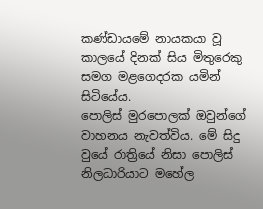කණ්ඩායමේ නායකයා වූ කාලයේ දිනක් සිය මිතුරෙකු සමග මළගෙදරක යමින් සිටියේය.
පොලිස් මුරපොලක් ඔවුන්ගේ වාහනය නැවත්විය. මේ සිදු වුයේ රාත්‍රියේ නිසා පොලිස් නිලධාරියාට මහේල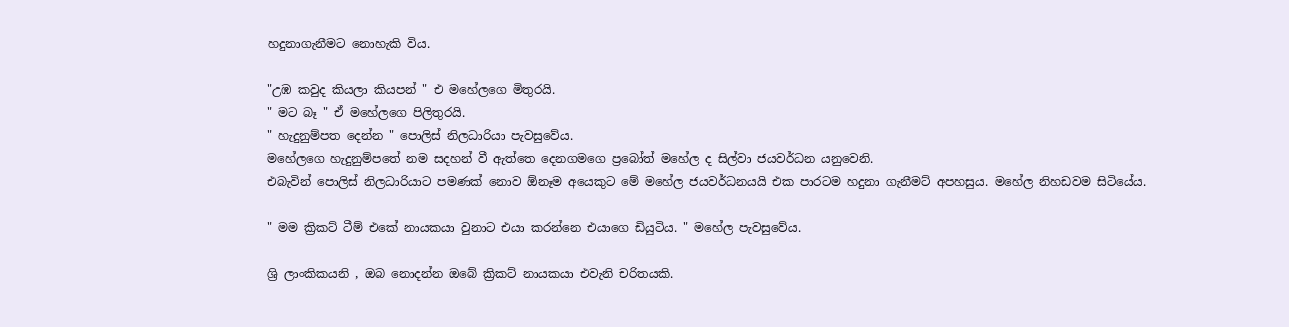හදුනාගැනීමට නොහැකි විය.

"උඹ කවුද කියලා කියපන් " එ මහේලගෙ මිතුරයි.
" මට බෑ " ඒ මහේලගෙ පිලිතුරයි.
" හැදුනුම්පත දෙන්න " පොලිස් නිලධාරියා පැවසුවේය.
මහේලගෙ හැදුනුම්පතේ නම සදහන් වී ඇත්තෙ දෙනගමගෙ ප්‍රබෝත් මහේල ද සිල්වා ජයවර්ධන යනුවෙනි.
එබැවින් පොලිස් නිලධාරියාට පමණක් නොව ඕනෑම අයෙකුට මේ මහේල ජයවර්ධනයයි එක පාරටම හදුනා ගැනීමට් අපහසුය. මහේල නිහඩවම සිටියේය.

" මම ක්‍රිකට් ටීම් එකේ නායකයා වුනාට එයා කරන්නෙ එයාගෙ ඩියුටිය. " මහේල පැවසුවේය.

ශ්‍රි ලාංකිකයනි , ඔබ නොදන්න ඔබේ ක්‍රිකට් නායකයා එවැනි චරිතයකි.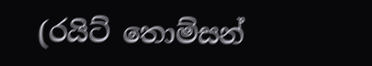(රයිට් තොම්සන්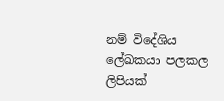නම් විදේශිය ලේඛකයා පලකල ලිපියක්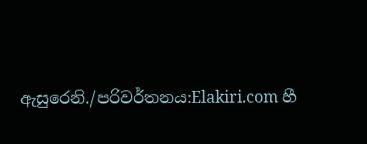ඇසුරෙනි./පරිවර්තනය:Elakiri.com හී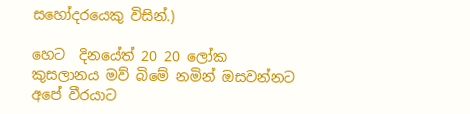සහෝදරයෙකු විසින්.)

හෙට  දිනයේත් 20 20 ලෝක කුසලානය මව් බිමේ නමින් ඔසවන්නට අපේ වීරයාට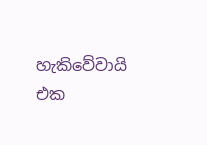හැකිවේවායි එක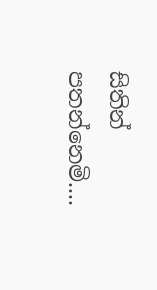සිතින් පතන්නෙමි....